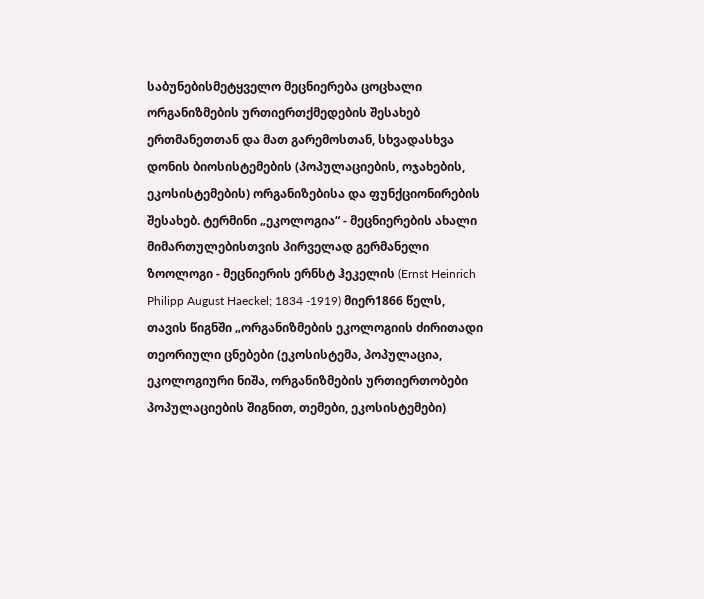საბუნებისმეტყველო მეცნიერება ცოცხალი ორგანიზმების ურთიერთქმედების შესახებ ერთმანეთთან და მათ გარემოსთან, სხვადასხვა დონის ბიოსისტემების (პოპულაციების, ოჯახების, ეკოსისტემების) ორგანიზებისა და ფუნქციონირების შესახებ. ტერმინი „ეკოლოგია“ - მეცნიერების ახალი მიმართულებისთვის პირველად გერმანელი ზოოლოგი - მეცნიერის ერნსტ ჰეკელის (Ernst Heinrich Philipp August Haeckel; 1834 -1919) მიერ1866 წელს, თავის წიგნში „ორგანიზმების ეკოლოგიის ძირითადი თეორიული ცნებები (ეკოსისტემა, პოპულაცია, ეკოლოგიური ნიშა, ორგანიზმების ურთიერთობები პოპულაციების შიგნით, თემები, ეკოსისტემები)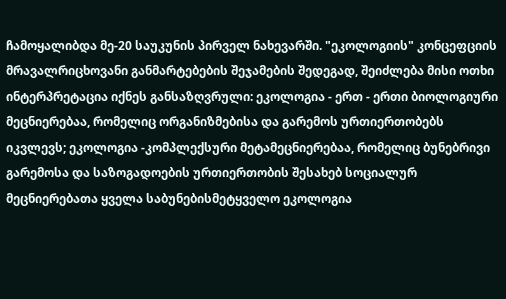ჩამოყალიბდა მე-20 საუკუნის პირველ ნახევარში. "ეკოლოგიის" კონცეფციის მრავალრიცხოვანი განმარტებების შეჯამების შედეგად, შეიძლება მისი ოთხი ინტერპრეტაცია იქნეს განსაზღვრული: ეკოლოგია - ერთ - ერთი ბიოლოგიური მეცნიერებაა, რომელიც ორგანიზმებისა და გარემოს ურთიერთობებს იკვლევს; ეკოლოგია -კომპლექსური მეტამეცნიერებაა, რომელიც ბუნებრივი გარემოსა და საზოგადოების ურთიერთობის შესახებ სოციალურ მეცნიერებათა ყველა საბუნებისმეტყველო ეკოლოგია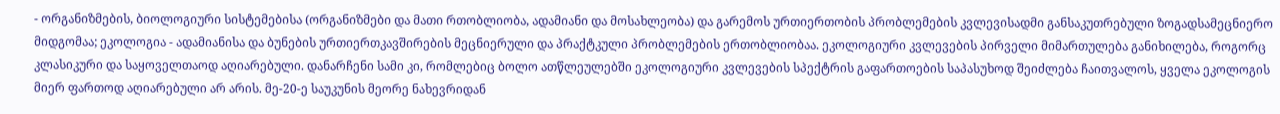- ორგანიზმების, ბიოლოგიური სისტემებისა (ორგანიზმები და მათი რთობლიობა, ადამიანი და მოსახლეობა) და გარემოს ურთიერთობის პრობლემების კვლევისადმი განსაკუთრებული ზოგადსამეცნიერო მიდგომაა; ეკოლოგია - ადამიანისა და ბუნების ურთიერთკავშირების მეცნიერული და პრაქტკული პრობლემების ერთობლიობაა. ეკოლოგიური კვლევების პირველი მიმართულება განიხილება, როგორც კლასიკური და საყოველთაოდ აღიარებული. დანარჩენი სამი კი, რომლებიც ბოლო ათწლეულებში ეკოლოგიური კვლევების სპექტრის გაფართოების საპასუხოდ შეიძლება ჩაითვალოს, ყველა ეკოლოგის მიერ ფართოდ აღიარებული არ არის. მე-20-ე საუკუნის მეორე ნახევრიდან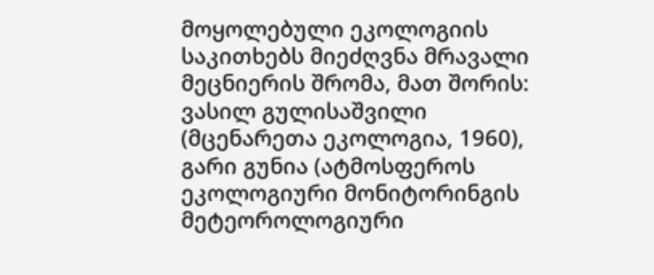მოყოლებული ეკოლოგიის საკითხებს მიეძღვნა მრავალი მეცნიერის შრომა, მათ შორის: ვასილ გულისაშვილი (მცენარეთა ეკოლოგია, 1960), გარი გუნია (ატმოსფეროს ეკოლოგიური მონიტორინგის მეტეოროლოგიური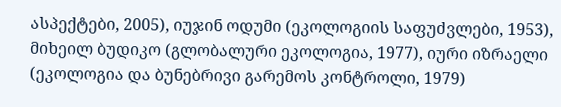ასპექტები, 2005), იუჯინ ოდუმი (ეკოლოგიის საფუძვლები, 1953), მიხეილ ბუდიკო (გლობალური ეკოლოგია, 1977), იური იზრაელი (ეკოლოგია და ბუნებრივი გარემოს კონტროლი, 1979)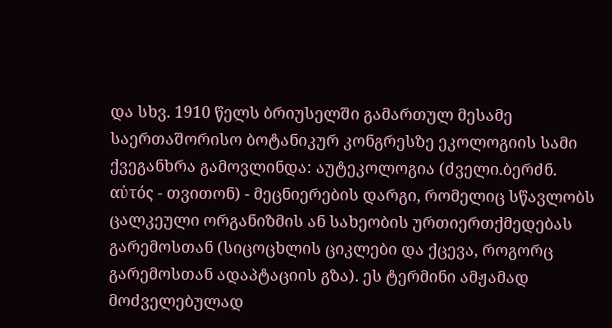და სხვ. 1910 წელს ბრიუსელში გამართულ მესამე საერთაშორისო ბოტანიკურ კონგრესზე ეკოლოგიის სამი ქვეგანხრა გამოვლინდა: აუტეკოლოგია (ძველი.ბერძნ. αὐτός - თვითონ) - მეცნიერების დარგი, რომელიც სწავლობს ცალკეული ორგანიზმის ან სახეობის ურთიერთქმედებას გარემოსთან (სიცოცხლის ციკლები და ქცევა, როგორც გარემოსთან ადაპტაციის გზა). ეს ტერმინი ამჟამად მოძველებულად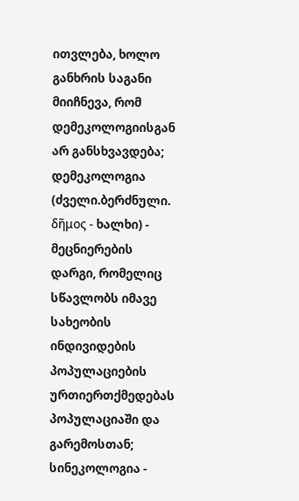ითვლება, ხოლო განხრის საგანი მიიჩნევა, რომ დემეკოლოგიისგან არ განსხვავდება; დემეკოლოგია (ძველი.ბერძნული. δῆμος - ხალხი) - მეცნიერების დარგი, რომელიც სწავლობს იმავე სახეობის ინდივიდების პოპულაციების ურთიერთქმედებას პოპულაციაში და გარემოსთან; სინეკოლოგია -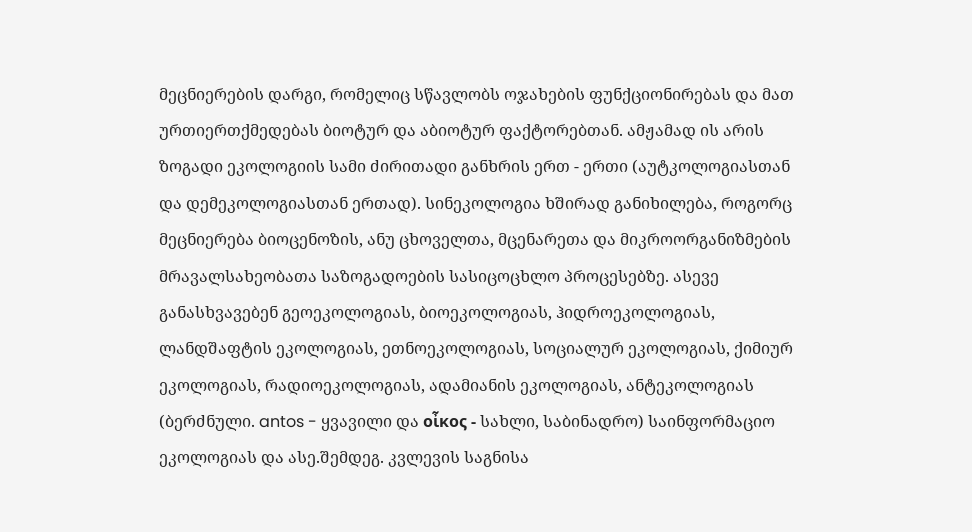მეცნიერების დარგი, რომელიც სწავლობს ოჯახების ფუნქციონირებას და მათ ურთიერთქმედებას ბიოტურ და აბიოტურ ფაქტორებთან. ამჟამად ის არის ზოგადი ეკოლოგიის სამი ძირითადი განხრის ერთ - ერთი (აუტკოლოგიასთან და დემეკოლოგიასთან ერთად). სინეკოლოგია ხშირად განიხილება, როგორც მეცნიერება ბიოცენოზის, ანუ ცხოველთა, მცენარეთა და მიკროორგანიზმების მრავალსახეობათა საზოგადოების სასიცოცხლო პროცესებზე. ასევე განასხვავებენ გეოეკოლოგიას, ბიოეკოლოგიას, ჰიდროეკოლოგიას, ლანდშაფტის ეკოლოგიას, ეთნოეკოლოგიას, სოციალურ ეკოლოგიას, ქიმიურ ეკოლოგიას, რადიოეკოლოგიას, ადამიანის ეკოლოგიას, ანტეკოლოგიას (ბერძნული. antos - ყვავილი და οἶκος - სახლი, საბინადრო) საინფორმაციო ეკოლოგიას და ასე.შემდეგ. კვლევის საგნისა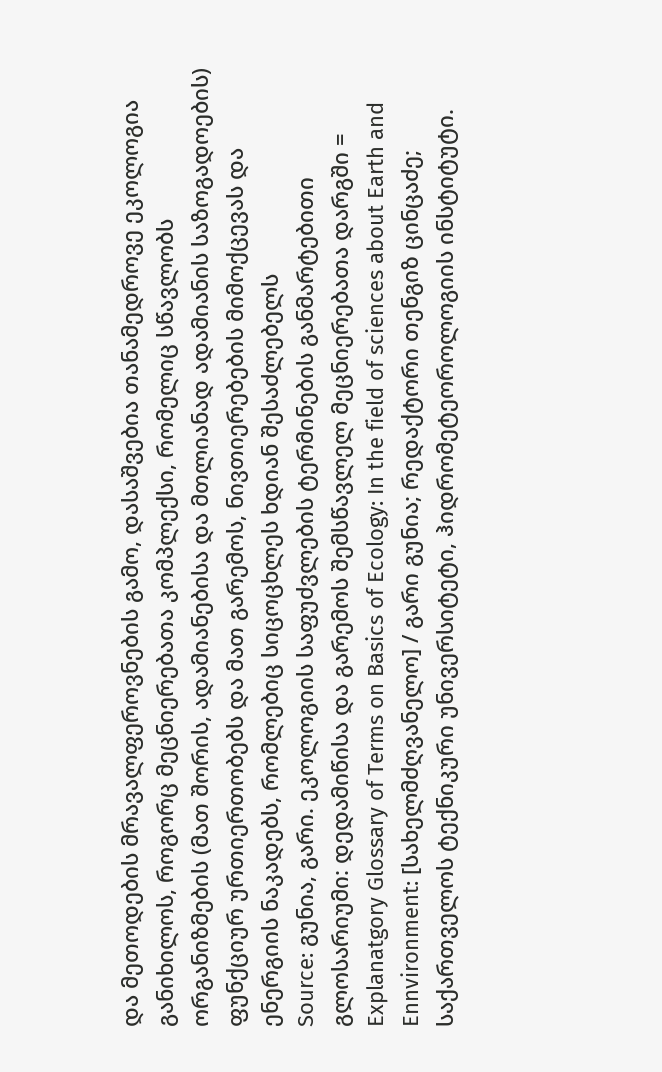და მეთოდების მრავალფეროვნების გამო, დასაშვებია თანამედროვე ეკოლოგია განიხილოს, როგორც მეცნიერებათა კომპლექსი, რომელიც სწავლობს ორგანიზმების (მათ შორის, ადამიანებისა და მთლიანად ადამიანის საზოგადოების) ფუნქციურ ურთიერთობებს და მათ გარემოს, ნივთიერებების მიმოქცევას და ენერგიის ნაკადებს, რომლებიც სიცოცხლეს ხდიან შესაძლებელს
Source: გუნია, გარი. ეკოლოგიის საფუძვლების ტერმინების განმარტებითი გლოსარიუმი: დედამიწისა და გარემოს შემსწავლელ მეცნიერებათა დარგში = Explanatgory Glossary of Terms on Basics of Ecology: In the field of sciences about Earth and Ennvironment: [სახელმძღვანელო] / გარი გუნია; რედაქტორი თენგიზ ცინცაძე; საქართველოს ტექნიკური უნივერსიტეტი, ჰიდრომეტეოროლოგიის ინსტიტუტი.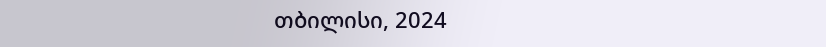თბილისი, 2024